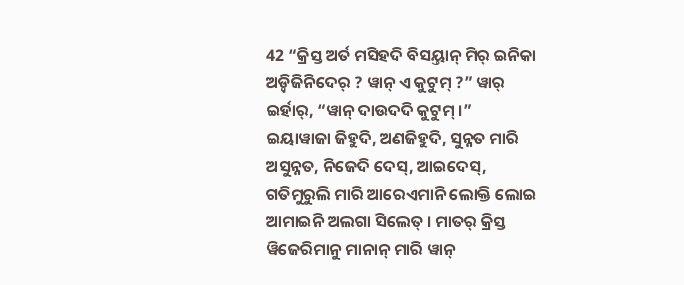42 “କ୍ରିସ୍ତ ଅର୍ତ ମସିହଦି ବିସୟ୍ତାନ୍ ମିର୍ ଇନିକା ଅଡ଼୍ବିଜିନିଦେର୍ ? ୱାନ୍ ଏ କୁଟୁମ୍ ?” ୱାର୍ ଇର୍ହାର୍, “ୱାନ୍ ଦାଉଦଦି କୁଟୁମ୍ ।”
ଇୟାୱାଜା ଜିହୁଦି, ଅଣଜିହୁଦି, ସୁନ୍ନତ ମାରି ଅସୁନ୍ନତ, ନିଜେଦି ଦେସ୍, ଆଇଦେସ୍, ଗତିମୁରୁଲି ମାରି ଆରେଏମାନି ଲୋକ୍ତି ଲୋଇ ଆମାଇନି ଅଲଗା ସିଲେତ୍ । ମାତର୍ କ୍ରିସ୍ତ ୱିଜେରିମାନୁ ମାନାନ୍ ମାରି ୱାନ୍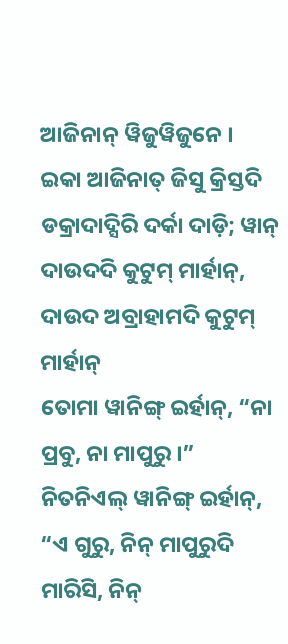ଆଜିନାନ୍ ୱିଜୁୱିଜୁନେ ।
ଇକା ଆଜିନାତ୍ ଜିସୁ କ୍ରିସ୍ତଦି ଡକ୍ରାଦାଦ୍ସିରି ଦର୍କା ଦାଡ଼ି; ୱାନ୍ ଦାଉଦଦି କୁଟୁମ୍ ମାର୍ହାନ୍, ଦାଉଦ ଅବ୍ରାହାମଦି କୁଟୁମ୍ ମାର୍ହାନ୍
ତୋମା ୱାନିଙ୍ଗ୍ ଇର୍ହାନ୍, “ନା ପ୍ରବୁ, ନା ମାପୁରୁ ।”
ନିତନିଏଲ୍ ୱାନିଙ୍ଗ୍ ଇର୍ହାନ୍, “ଏ ଗୁରୁ, ନିନ୍ ମାପୁରୁଦି ମାରିସି, ନିନ୍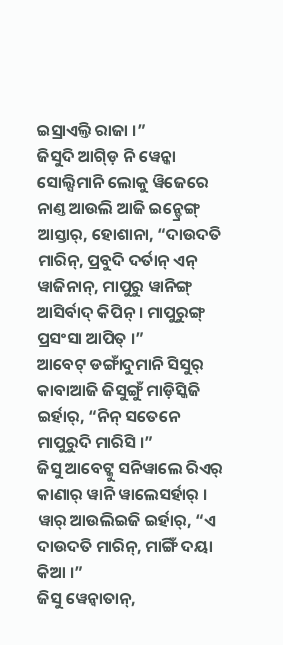ଇସ୍ରାଏଲ୍ତି ରାଜା ।”
ଜିସୁଦି ଆଗ୍ଡ଼ି ନି ୱେନ୍କା ସୋଲ୍ସିମାନି ଲୋକୁ ୱିଜେରେ ନାଣ୍ତ ଆଉଲି ଆଜି ଇନ୍ଡ୍ରେଙ୍ଗ୍ ଆସ୍ତାର୍, ହୋଶାନା, “ଦାଉଦତି ମାରିନ୍, ପ୍ରବୁଦି ଦର୍ତାନ୍ ଏନ୍ ୱାଜିନାନ୍, ମାପୁରୁ ୱାନିଙ୍ଗ୍ ଆସିର୍ବାଦ୍ କିପିନ୍ । ମାପୁରୁଙ୍ଗ୍ ପ୍ରସଂସା ଆପିତ୍ ।”
ଆବେଟ୍ ଡଙ୍ଗାଁଦୁମାନି ସିସୁର୍ କାବାଆଜି ଜିସୁଙ୍ଗୁଁ ମାଡ଼ିସ୍କିଜି ଇର୍ହାର୍, “ନିନ୍ ସତେନେ ମାପୁରୁଦି ମାରିସି ।”
ଜିସୁ ଆବେଟ୍କୁ ସନିୱାଲେ ରିଏର୍ କାଣାର୍ ୱାନି ୱାଲେସର୍ହାର୍ । ୱାର୍ ଆଉଲିଇଜି ଇର୍ହାର୍, “ଏ ଦାଉଦତି ମାରିନ୍, ମାଙ୍ଗିଁ ଦୟା କିଆ ।”
ଜିସୁ ୱେନ୍ବାତାନ୍,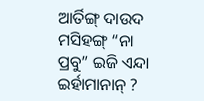ଆର୍ତିଙ୍ଗ୍ ଦାଉଦ ମସିହଙ୍ଗ୍ “ନା ପ୍ରବୁ” ଇଜି ଏନ୍ଦା ଇର୍ହାମାନାନ୍ ?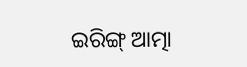ଇରିଙ୍ଗ୍ ଆତ୍ମା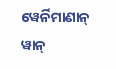ୱେର୍ନିମାଣାନ୍ ୱାନ୍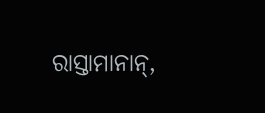ରାସ୍ତାମାନାନ୍,